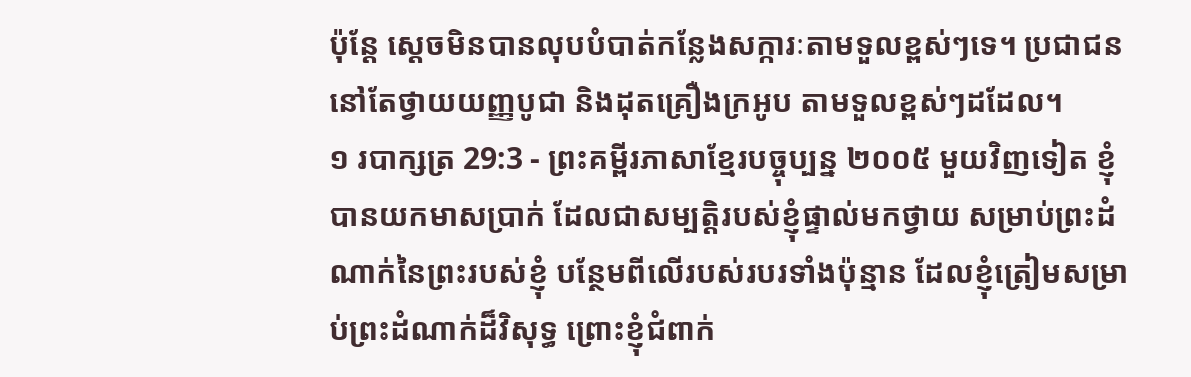ប៉ុន្តែ ស្ដេចមិនបានលុបបំបាត់កន្លែងសក្ការៈតាមទួលខ្ពស់ៗទេ។ ប្រជាជននៅតែថ្វាយយញ្ញបូជា និងដុតគ្រឿងក្រអូប តាមទួលខ្ពស់ៗដដែល។
១ របាក្សត្រ 29:3 - ព្រះគម្ពីរភាសាខ្មែរបច្ចុប្បន្ន ២០០៥ មួយវិញទៀត ខ្ញុំបានយកមាសប្រាក់ ដែលជាសម្បត្តិរបស់ខ្ញុំផ្ទាល់មកថ្វាយ សម្រាប់ព្រះដំណាក់នៃព្រះរបស់ខ្ញុំ បន្ថែមពីលើរបស់របរទាំងប៉ុន្មាន ដែលខ្ញុំត្រៀមសម្រាប់ព្រះដំណាក់ដ៏វិសុទ្ធ ព្រោះខ្ញុំជំពាក់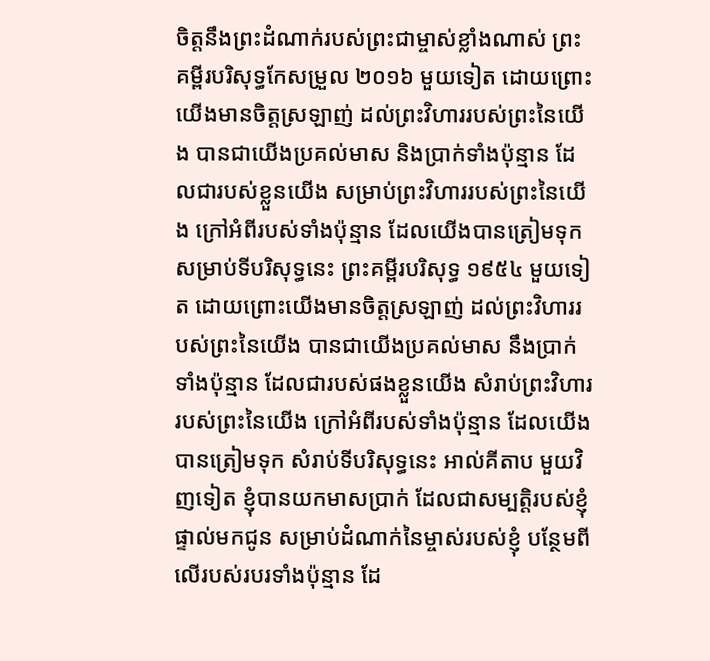ចិត្តនឹងព្រះដំណាក់របស់ព្រះជាម្ចាស់ខ្លាំងណាស់ ព្រះគម្ពីរបរិសុទ្ធកែសម្រួល ២០១៦ មួយទៀត ដោយព្រោះយើងមានចិត្តស្រឡាញ់ ដល់ព្រះវិហាររបស់ព្រះនៃយើង បានជាយើងប្រគល់មាស និងប្រាក់ទាំងប៉ុន្មាន ដែលជារបស់ខ្លួនយើង សម្រាប់ព្រះវិហាររបស់ព្រះនៃយើង ក្រៅអំពីរបស់ទាំងប៉ុន្មាន ដែលយើងបានត្រៀមទុក សម្រាប់ទីបរិសុទ្ធនេះ ព្រះគម្ពីរបរិសុទ្ធ ១៩៥៤ មួយទៀត ដោយព្រោះយើងមានចិត្តស្រឡាញ់ ដល់ព្រះវិហាររបស់ព្រះនៃយើង បានជាយើងប្រគល់មាស នឹងប្រាក់ទាំងប៉ុន្មាន ដែលជារបស់ផងខ្លួនយើង សំរាប់ព្រះវិហាររបស់ព្រះនៃយើង ក្រៅអំពីរបស់ទាំងប៉ុន្មាន ដែលយើងបានត្រៀមទុក សំរាប់ទីបរិសុទ្ធនេះ អាល់គីតាប មួយវិញទៀត ខ្ញុំបានយកមាសប្រាក់ ដែលជាសម្បត្តិរបស់ខ្ញុំផ្ទាល់មកជូន សម្រាប់ដំណាក់នៃម្ចាស់របស់ខ្ញុំ បន្ថែមពីលើរបស់របរទាំងប៉ុន្មាន ដែ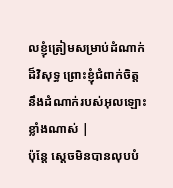លខ្ញុំត្រៀមសម្រាប់ដំណាក់ដ៏វិសុទ្ធ ព្រោះខ្ញុំជំពាក់ចិត្តនឹងដំណាក់របស់អុលឡោះខ្លាំងណាស់ |
ប៉ុន្តែ ស្ដេចមិនបានលុបបំ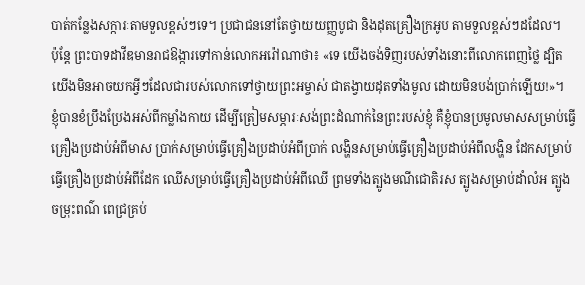បាត់កន្លែងសក្ការៈតាមទួលខ្ពស់ៗទេ។ ប្រជាជននៅតែថ្វាយយញ្ញបូជា និងដុតគ្រឿងក្រអូប តាមទួលខ្ពស់ៗដដែល។
ប៉ុន្តែ ព្រះបាទដាវីឌមានរាជឱង្ការទៅកាន់លោកអរ៉ៅណាថា៖ «ទេ យើងចង់ទិញរបស់ទាំងនោះពីលោកពេញថ្លៃ ដ្បិតយើងមិនអាចយកអ្វីៗដែលជារបស់លោកទៅថ្វាយព្រះអម្ចាស់ ជាតង្វាយដុតទាំងមូល ដោយមិនបង់ប្រាក់ឡើយ!»។
ខ្ញុំបានខំប្រឹងប្រែងអស់ពីកម្លាំងកាយ ដើម្បីត្រៀមសម្ភារៈសង់ព្រះដំណាក់នៃព្រះរបស់ខ្ញុំ គឺខ្ញុំបានប្រមូលមាសសម្រាប់ធ្វើគ្រឿងប្រដាប់អំពីមាស ប្រាក់សម្រាប់ធ្វើគ្រឿងប្រដាប់អំពីប្រាក់ លង្ហិនសម្រាប់ធ្វើគ្រឿងប្រដាប់អំពីលង្ហិន ដែកសម្រាប់ធ្វើគ្រឿងប្រដាប់អំពីដែក ឈើសម្រាប់ធ្វើគ្រឿងប្រដាប់អំពីឈើ ព្រមទាំងត្បូងមណីជោតិរស ត្បូងសម្រាប់ដាំលំអ ត្បូងចម្រុះពណ៌ ពេជ្រគ្រប់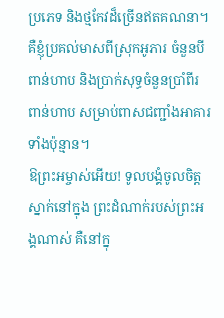ប្រភេទ និងថ្មកែវដ៏ច្រើនឥតគណនា។
គឺខ្ញុំប្រគល់មាសពីស្រុកអូភារ ចំនួនបីពាន់ហាប និងប្រាក់សុទ្ធចំនួនប្រាំពីរពាន់ហាប សម្រាប់ពាសជញ្ជាំងអាគារទាំងប៉ុន្មាន។
ឱព្រះអម្ចាស់អើយ! ទូលបង្គំចូលចិត្តស្នាក់នៅក្នុង ព្រះដំណាក់របស់ព្រះអង្គណាស់ គឺនៅក្នុ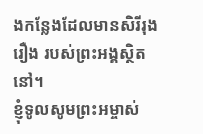ងកន្លែងដែលមានសិរីរុងរឿង របស់ព្រះអង្គស្ថិតនៅ។
ខ្ញុំទូលសូមព្រះអម្ចាស់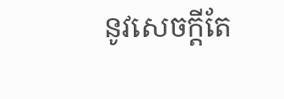នូវសេចក្ដីតែ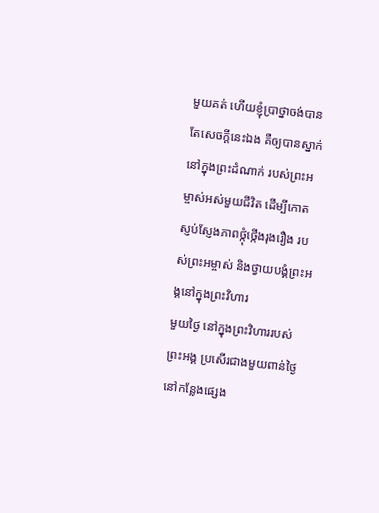មួយគត់ ហើយខ្ញុំប្រាថ្នាចង់បានតែសេចក្ដីនេះឯង គឺឲ្យបានស្នាក់នៅក្នុងព្រះដំណាក់ របស់ព្រះអម្ចាស់អស់មួយជីវិត ដើម្បីកោតស្ញប់ស្ញែងភាពថ្កុំថ្កើងរុងរឿង របស់ព្រះអម្ចាស់ និងថ្វាយបង្គំព្រះអង្គនៅក្នុងព្រះវិហារ
មួយថ្ងៃ នៅក្នុងព្រះវិហាររបស់ព្រះអង្គ ប្រសើរជាងមួយពាន់ថ្ងៃនៅកន្លែងផ្សេង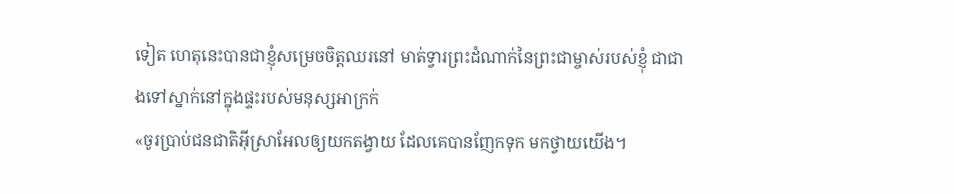ទៀត ហេតុនេះបានជាខ្ញុំសម្រេចចិត្តឈរនៅ មាត់ទ្វារព្រះដំណាក់នៃព្រះជាម្ចាស់របស់ខ្ញុំ ជាជាងទៅស្នាក់នៅក្នុងផ្ទះរបស់មនុស្សអាក្រក់
«ចូរប្រាប់ជនជាតិអ៊ីស្រាអែលឲ្យយកតង្វាយ ដែលគេបានញែកទុក មកថ្វាយយើង។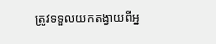ត្រូវទទួលយកតង្វាយពីអ្ន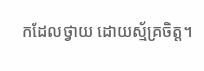កដែលថ្វាយ ដោយស្ម័គ្រចិត្ត។